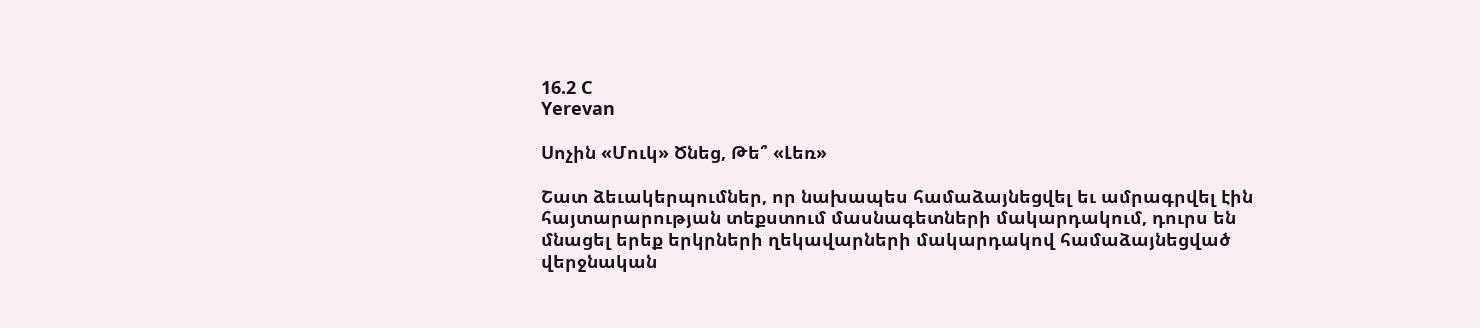16.2 C
Yerevan

Սոչին «Մուկ» Ծնեց, Թե՞ «Լեռ»

Շատ ձեւակերպումներ, որ նախապես համաձայնեցվել եւ ամրագրվել էին հայտարարության տեքստում մասնագետների մակարդակում, դուրս են մնացել երեք երկրների ղեկավարների մակարդակով համաձայնեցված վերջնական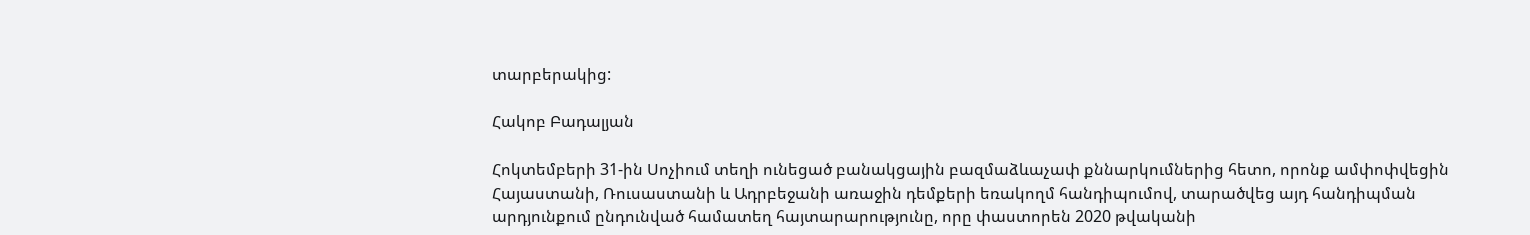տարբերակից:

Հակոբ Բադալյան

Հոկտեմբերի 31-ին Սոչիում տեղի ունեցած բանակցային բազմաձևաչափ քննարկումներից հետո, որոնք ամփոփվեցին Հայաստանի, Ռուսաստանի և Ադրբեջանի առաջին դեմքերի եռակողմ հանդիպումով, տարածվեց այդ հանդիպման արդյունքում ընդունված համատեղ հայտարարությունը, որը փաստորեն 2020 թվականի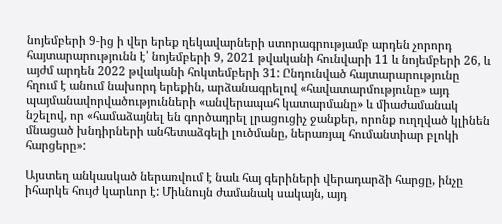նոյեմբերի 9‑ից ի վեր երեք ղեկավարների ստորագրությամբ արդեն չորորդ հայտարարությունն է՝ նոյեմբերի 9, 2021 թվականի հունվարի 11 և նոյեմբերի 26, և այժմ արդեն 2022 թվականի հոկտեմբերի 31: Ընդունված հայտարարությունը հղում է անում նախորդ երեքին, արձանագրելով «հավատարմությունը» այդ պայմանավորվածությունների «անվերապահ կատարմանը» և միաժամանակ նշելով, որ «համաձայնել են գործադրել լրացուցիչ ջանքեր, որոնք ուղղված կլինեն մնացած խնդիրների անհետաձգելի լուծմանը, ներառյալ հումանտիար բլոկի հարցերը»:

Այստեղ անկասկած ներառվում է նաև հայ գերիների վերադարձի հարցը, ինչը իհարկե հույժ կարևոր է: Միևնույն ժամանակ սակայն, այդ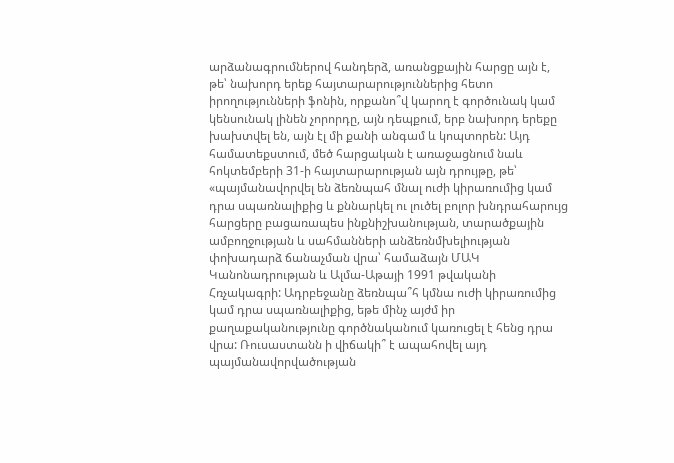արձանագրումներով հանդերձ, առանցքային հարցը այն է, թե՝ նախորդ երեք հայտարարություններից հետո իրողությունների ֆոնին, որքանո՞վ կարող է գործունակ կամ կենսունակ լինեն չորորդը, այն դեպքում, երբ նախորդ երեքը խախտվել են, այն էլ մի քանի անգամ և կոպտորեն: Այդ համատեքստում, մեծ հարցական է առաջացնում նաև հոկտեմբերի 31‑ի հայտարարության այն դրույթը, թե՝ «պայմանավորվել են ձեռնպահ մնալ ուժի կիրառումից կամ դրա սպառնալիքից և քննարկել ու լուծել բոլոր խնդրահարույց հարցերը բացառապես ինքնիշխանության, տարածքային ամբողջության և սահմանների անձեռնմխելիության փոխադարձ ճանաչման վրա՝ համաձայն ՄԱԿ Կանոնադրության և Ալմա-Աթայի 1991 թվականի Հռչակագրի: Ադրբեջանը ձեռնպա՞հ կմնա ուժի կիրառումից կամ դրա սպառնալիքից, եթե մինչ այժմ իր քաղաքականությունը գործնականում կառուցել է հենց դրա վրա: Ռուսաստանն ի վիճակի՞ է ապահովել այդ պայմանավորվածության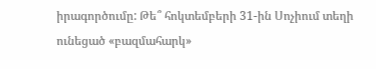իրագործումը: Թե՞ հոկտեմբերի 31-ին Սոչիում տեղի ունեցած «բազմահարկ»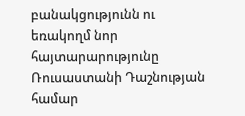բանակցությունն ու եռակողմ նոր հայտարարությունը Ռուսաստանի Դաշնության համար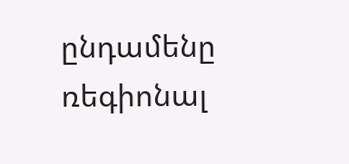ընդամենը ռեգիոնալ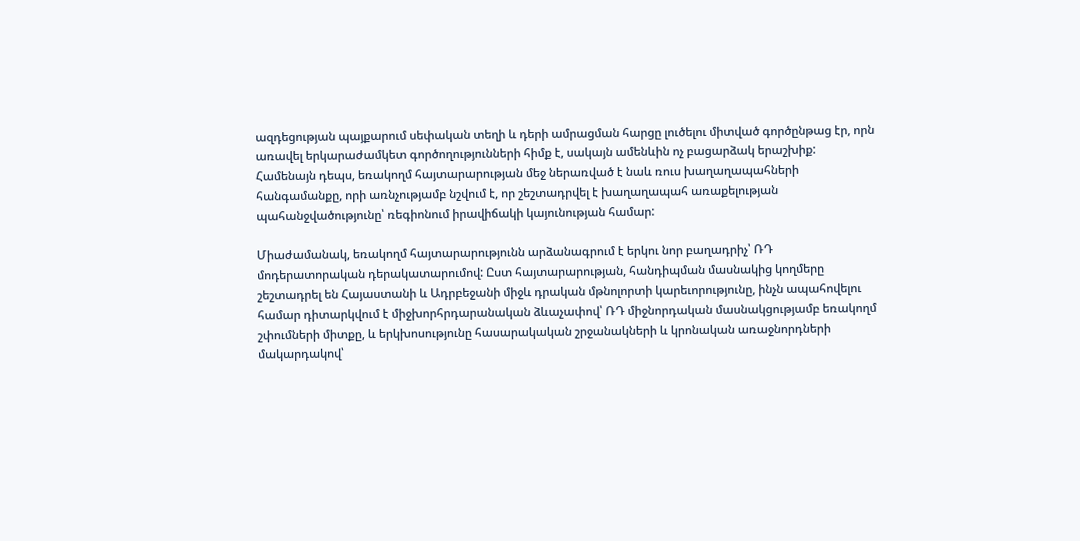ազդեցության պայքարում սեփական տեղի և դերի ամրացման հարցը լուծելու միտված գործընթաց էր, որն առավել երկարաժամկետ գործողությունների հիմք է, սակայն ամենևին ոչ բացարձակ երաշխիք: Համենայն դեպս, եռակողմ հայտարարության մեջ ներառված է նաև ռուս խաղաղապահների հանգամանքը, որի առնչությամբ նշվում է, որ շեշտադրվել է խաղաղապահ առաքելության պահանջվածությունը՝ ռեգիոնում իրավիճակի կայունության համար:

Միաժամանակ, եռակողմ հայտարարությունն արձանագրում է երկու նոր բաղադրիչ՝ ՌԴ մոդերատորական դերակատարումով: Ըստ հայտարարության, հանդիպման մասնակից կողմերը շեշտադրել են Հայաստանի և Ադրբեջանի միջև դրական մթնոլորտի կարեւորությունը, ինչն ապահովելու համար դիտարկվում է միջխորհրդարանական ձևաչափով՝ ՌԴ միջնորդական մասնակցությամբ եռակողմ շփումների միտքը, և երկխոսությունը հասարակական շրջանակների և կրոնական առաջնորդների մակարդակով՝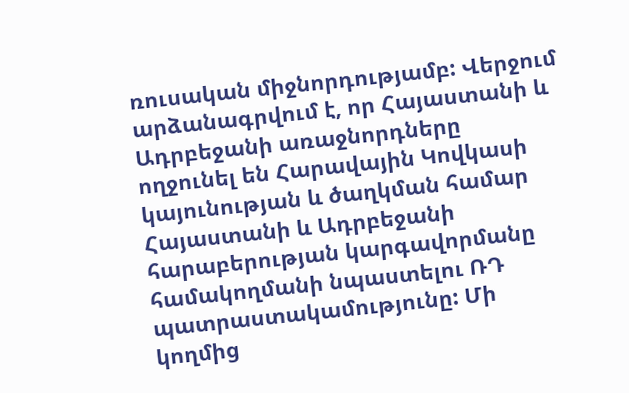ռուսական միջնորդությամբ: Վերջում արձանագրվում է, որ Հայաստանի և Ադրբեջանի առաջնորդները ողջունել են Հարավային Կովկասի կայունության և ծաղկման համար Հայաստանի և Ադրբեջանի հարաբերության կարգավորմանը համակողմանի նպաստելու ՌԴ պատրաստակամությունը: Մի կողմից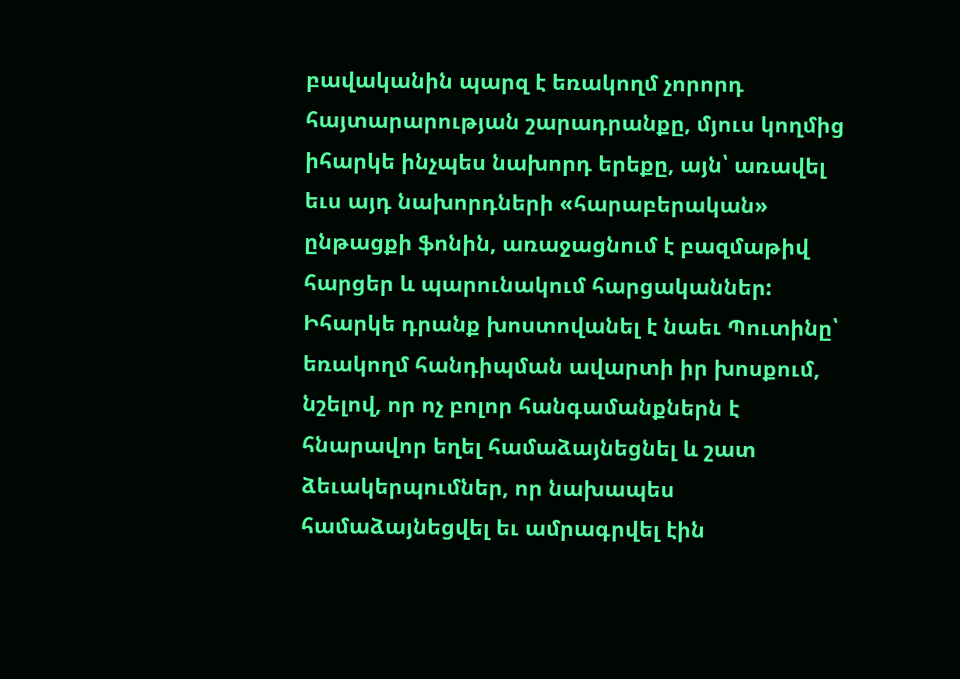բավականին պարզ է եռակողմ չորորդ հայտարարության շարադրանքը, մյուս կողմից իհարկե ինչպես նախորդ երեքը, այն՝ առավել եւս այդ նախորդների «հարաբերական» ընթացքի ֆոնին, առաջացնում է բազմաթիվ հարցեր և պարունակում հարցականներ: Իհարկե դրանք խոստովանել է նաեւ Պուտինը՝ եռակողմ հանդիպման ավարտի իր խոսքում, նշելով, որ ոչ բոլոր հանգամանքներն է հնարավոր եղել համաձայնեցնել և շատ ձեւակերպումներ, որ նախապես համաձայնեցվել եւ ամրագրվել էին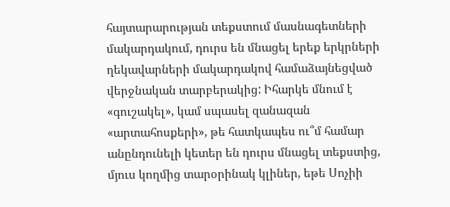հայտարարության տեքստում մասնագետների մակարդակում, դուրս են մնացել երեք երկրների ղեկավարների մակարդակով համաձայնեցված վերջնական տարբերակից: Իհարկե մնում է «գուշակել», կամ սպասել զանազան «արտահոսքերի», թե հատկապես ու՞մ համար անընդունելի կետեր են դուրս մնացել տեքստից, մյուս կողմից տարօրինակ կլիներ, եթե Սոչիի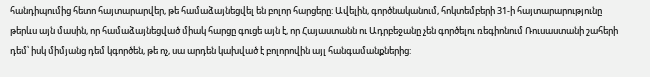հանդիպումից հետո հայտարարվեր, թե համաձայնեցվել են բոլոր հարցերը: Ավելին, գործնականում, հոկտեմբերի 31‑ի հայտարարությունը թերևս այն մասին, որ համաձայնեցված միակ հարցը գուցե այն է, որ Հայաստանն ու Ադրբեջանը չեն գործելու ռեգիոնում Ռուսաստանի շահերի դեմ՝ իսկ միմյանց դեմ կգործեն, թե ոչ, սա արդեն կախված է բոլորովին այլ հանգամանքներից: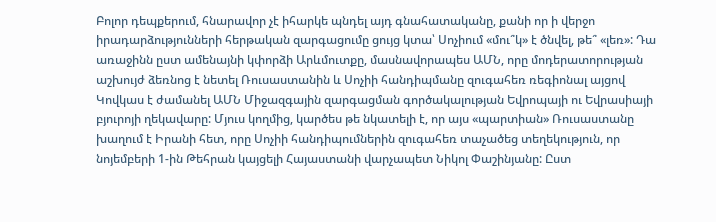Բոլոր դեպքերում, հնարավոր չէ իհարկե պնդել այդ գնահատականը, քանի որ ի վերջո իրադարձությունների հերթական զարգացումը ցույց կտա՝ Սոչիում «մու՞կ» է ծնվել, թե՞ «լեռ»: Դա առաջինն ըստ ամենայնի կփորձի Արևմուտքը, մասնավորապես ԱՄՆ, որը մոդերատորության աշխույժ ձեռնոց է նետել Ռուսաստանին և Սոչիի հանդիպմանը զուգահեռ ռեգիոնալ այցով Կովկաս է ժամանել ԱՄՆ Միջազգային զարգացման գործակալության Եվրոպայի ու Եվրասիայի բյուրոյի ղեկավարը: Մյուս կողմից, կարծես թե նկատելի է, որ այս «պարտիան» Ռուսաստանը խաղում է Իրանի հետ, որը Սոչիի հանդիպումներին զուգահեռ տաչածեց տեղեկություն, որ նոյեմբերի 1‑ին Թեհրան կայցելի Հայաստանի վարչապետ Նիկոլ Փաշինյանը: Ըստ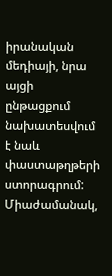իրանական մեդիայի, նրա այցի ընթացքում նախատեսվում է նաև փաստաթղթերի ստորագրում: Միաժամանակ,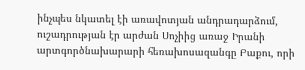ինչպես նկատել էի առավոտյան անդրադարձում, ուշադրության էր արժան Սոչիից առաջ Իրանի արտգործնախարարի հեռախոսազանգը Բաքու, որի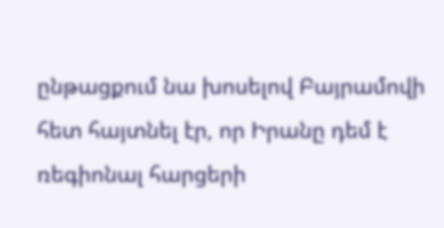ընթացքում նա խոսելով Բայրամովի հետ հայտնել էր, որ Իրանը դեմ է ռեգիոնալ հարցերի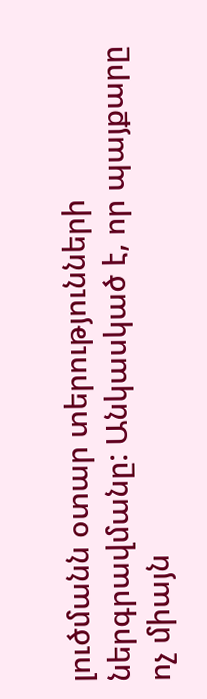լուծմանն օտար տերությունների ներգրավմանը: Անկասկած է, որ պայքարը ոչ միայն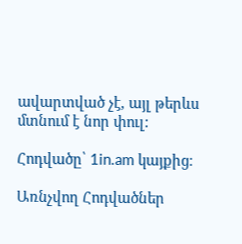ավարտված չէ, այլ թերևս մտնում է նոր փուլ:

Հոդվածը՝ 1in.am կայքից։

Առնչվող Հոդվածներ